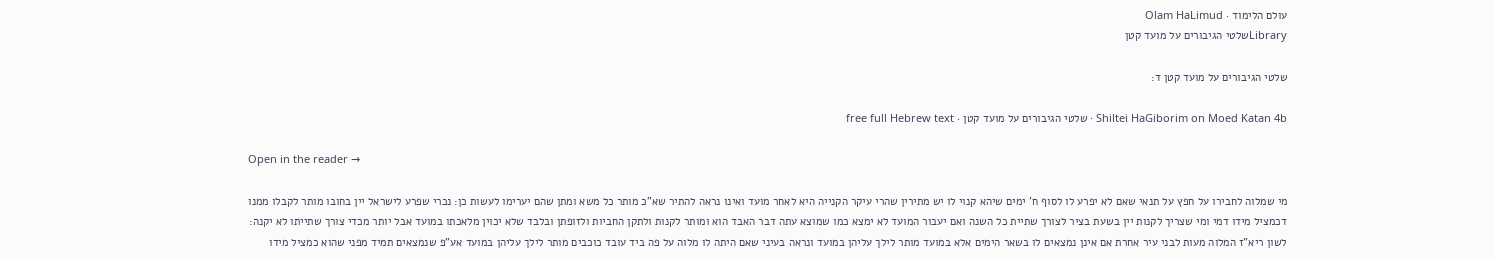עולם הלימוד · Olam HaLimud
Libraryשלטי הגיבורים על מועד קטן

שלטי הגיבורים על מועד קטן ד:

Shiltei HaGiborim on Moed Katan 4b · שלטי הגיבורים על מועד קטן · free full Hebrew text

Open in the reader →

מי שמלוה לחבירו על חפץ על תנאי שאם לא יפרע לו לסוף ח' ימים שיהא קנוי לו יש מתירין שהרי עיקר הקנייה היא לאחר מועד ואינו נראה להתיר שא"כ מותר כל משא ומתן שהם יערימו לעשות כן: נכרי שפרע לישראל יין בחובו מותר לקבלו ממנו דכמציל מידו דמי ומי שצריך לקנות יין בשעת בציר לצורך שתיית כל השנה ואם יעבור המועד לא ימצא כמו שמוצא עתה דבר האבד הוא ומותר לקנות ולתקן החביות ולזופתן ובלבד שלא יכוין מלאכתו במועד אבל יותר מכדי צורך שתייתו לא יקנה: לשון ריא"ז המלוה מעות לבני עיר אחרת אם אינן נמצאים לו בשאר הימים אלא במועד מותר לילך עליהן במועד ונראה בעיני שאם היתה לו מלוה על פה ביד עובד כוכבים מותר לילך עליהן במועד אע"פ שנמצאים תמיד מפני שהוא כמציל מידו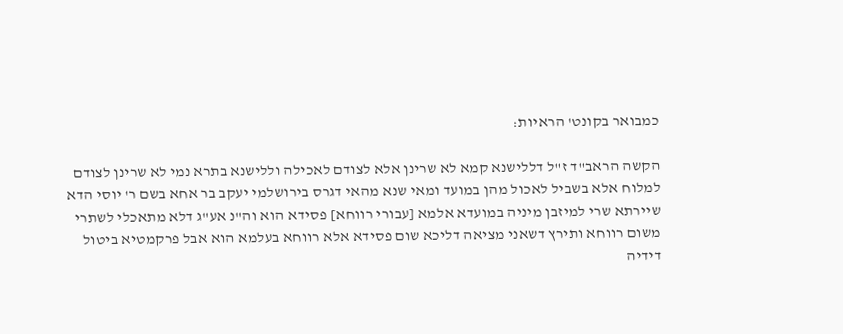כמבואר בקונט' הראיות:

הקשה הראב"ד ז"ל דללישנא קמא לא שרינן אלא לצודם לאכילה וללישנא בתרא נמי לא שרינן לצודם למלוח אלא בשביל לאכול מהן במועד ומאי שנא מהאי דגרס בירושלמי יעקב בר אחא בשם ר' יוסי הדא שיירתא שרי למיזבן מיניה במועדא אלמא [עבורי רווחא] פסידא הוא וה"נ אע"ג דלא מתאכלי לשתרי משום רווחא ותירץ דשאני מציאה דליכא שום פסידא אלא רווחא בעלמא הוא אבל פרקמטיא ביטול דידיה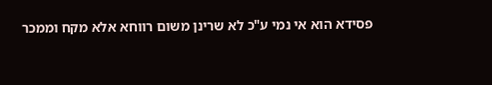פסידא הוא אי נמי ע"כ לא שרינן משום רווחא אלא מקח וממכר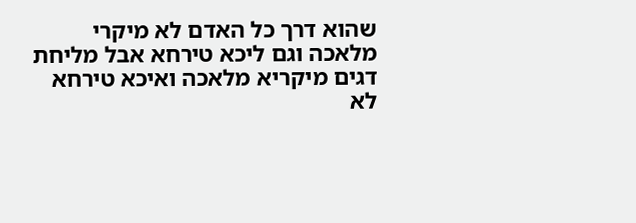שהוא דרך כל האדם לא מיקרי מלאכה וגם ליכא טירחא אבל מליחת דגים מיקריא מלאכה ואיכא טירחא לא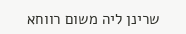שרינן ליה משום רווחא